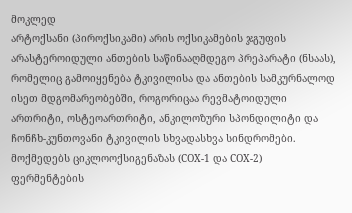მოკლედ
არტოქსანი (პიროქსიკამი) არის ოქსიკამების ჯგუფის არასტეროიდული ანთების საწინააღმდეგო პრეპარატი (ნსაას), რომელიც გამოიყენება ტკივილისა და ანთების სამკურნალოდ ისეთ მდგომარეობებში, როგორიცაა რევმატოიდული ართრიტი, ოსტეოართრიტი, ანკილოზური სპონდილიტი და ჩონჩხ-კუნთოვანი ტკივილის სხვადასხვა სინდრომები. მოქმედებს ციკლოოქსიგენაზას (COX-1 და COX-2) ფერმენტების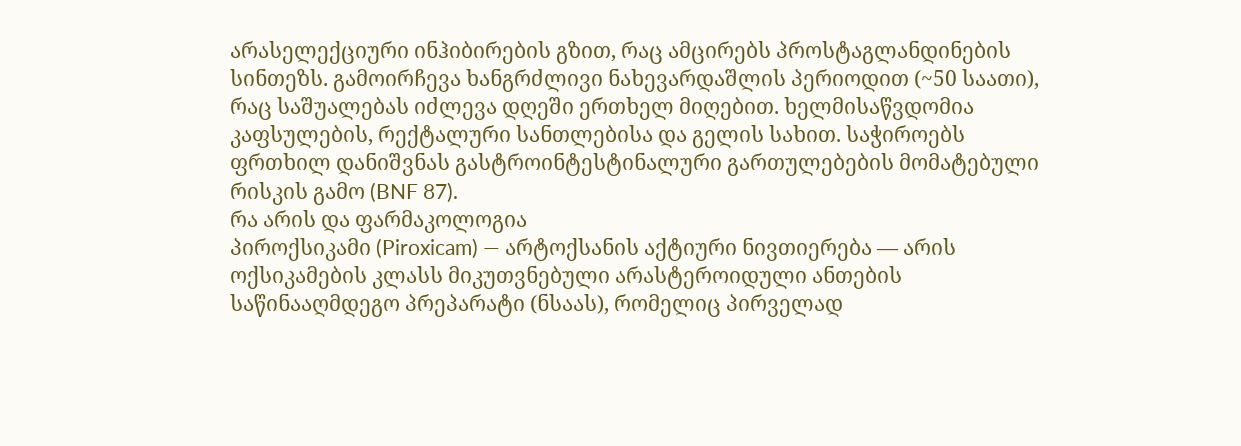არასელექციური ინჰიბირების გზით, რაც ამცირებს პროსტაგლანდინების სინთეზს. გამოირჩევა ხანგრძლივი ნახევარდაშლის პერიოდით (~50 საათი), რაც საშუალებას იძლევა დღეში ერთხელ მიღებით. ხელმისაწვდომია კაფსულების, რექტალური სანთლებისა და გელის სახით. საჭიროებს ფრთხილ დანიშვნას გასტროინტესტინალური გართულებების მომატებული რისკის გამო (BNF 87).
რა არის და ფარმაკოლოგია
პიროქსიკამი (Piroxicam) — არტოქსანის აქტიური ნივთიერება — არის ოქსიკამების კლასს მიკუთვნებული არასტეროიდული ანთების საწინააღმდეგო პრეპარატი (ნსაას), რომელიც პირველად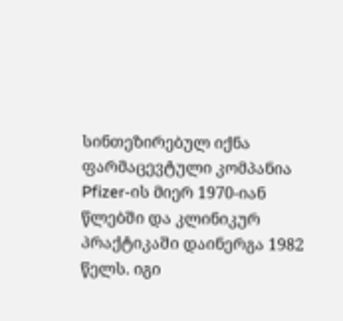სინთეზირებულ იქნა ფარმაცევტული კომპანია Pfizer-ის მიერ 1970-იან წლებში და კლინიკურ პრაქტიკაში დაინერგა 1982 წელს. იგი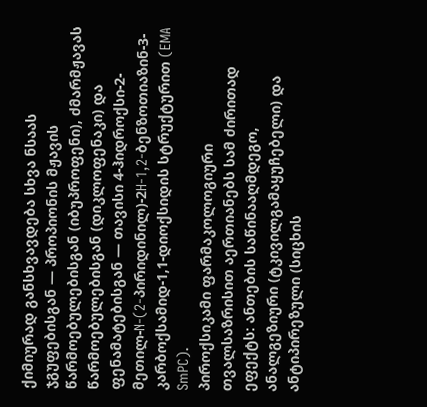ქიმიურად განსხვავდება სხვა ნსაას ჯგუფებისგან — პროპიონის მჟავის წარმოებულებისგან (იბუპროფენი), ძმარმჟავას წარმოებულებისგან (დიკლოფენაკი) და ფენამატებისგან — თავისი 4-ჰიდროქსი-2-მეთილ-N-(2-პირიდინილ)-2H-1,2-ბენზოთიაზინ-3-კარბოქსამიდ-1,1-დიოქსიდის სტრუქტურით (EMA SmPC).
პიროქსიკამი ფარმაკოლოგიური თვალსაზრისით აერთიანებს სამ ძირითად ეფექტს: ანთების საწინააღმდეგო, ანალგეზიური (ტკივილგამაყუჩებელი) და ანტიპირეზული (სიცხის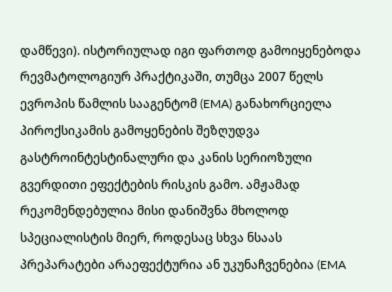დამწევი). ისტორიულად იგი ფართოდ გამოიყენებოდა რევმატოლოგიურ პრაქტიკაში, თუმცა 2007 წელს ევროპის წამლის სააგენტომ (EMA) განახორციელა პიროქსიკამის გამოყენების შეზღუდვა გასტროინტესტინალური და კანის სერიოზული გვერდითი ეფექტების რისკის გამო. ამჟამად რეკომენდებულია მისი დანიშვნა მხოლოდ სპეციალისტის მიერ, როდესაც სხვა ნსაას პრეპარატები არაეფექტურია ან უკუნაჩვენებია (EMA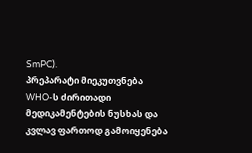SmPC).
პრეპარატი მიეკუთვნება WHO-ს ძირითადი მედიკამენტების ნუსხას და კვლავ ფართოდ გამოიყენება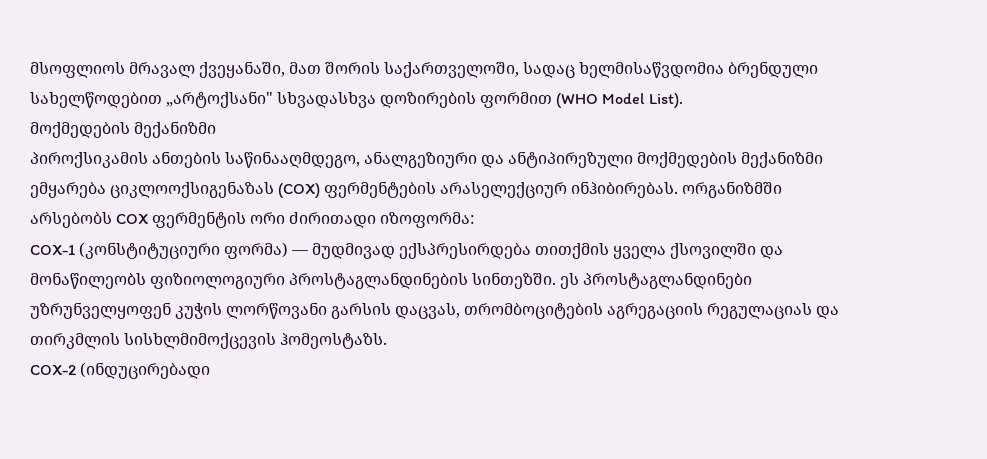მსოფლიოს მრავალ ქვეყანაში, მათ შორის საქართველოში, სადაც ხელმისაწვდომია ბრენდული სახელწოდებით „არტოქსანი" სხვადასხვა დოზირების ფორმით (WHO Model List).
მოქმედების მექანიზმი
პიროქსიკამის ანთების საწინააღმდეგო, ანალგეზიური და ანტიპირეზული მოქმედების მექანიზმი ემყარება ციკლოოქსიგენაზას (COX) ფერმენტების არასელექციურ ინჰიბირებას. ორგანიზმში არსებობს COX ფერმენტის ორი ძირითადი იზოფორმა:
COX-1 (კონსტიტუციური ფორმა) — მუდმივად ექსპრესირდება თითქმის ყველა ქსოვილში და მონაწილეობს ფიზიოლოგიური პროსტაგლანდინების სინთეზში. ეს პროსტაგლანდინები უზრუნველყოფენ კუჭის ლორწოვანი გარსის დაცვას, თრომბოციტების აგრეგაციის რეგულაციას და თირკმლის სისხლმიმოქცევის ჰომეოსტაზს.
COX-2 (ინდუცირებადი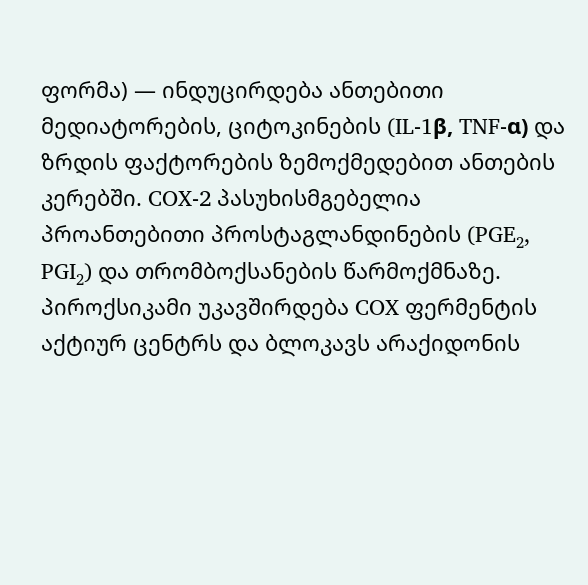ფორმა) — ინდუცირდება ანთებითი მედიატორების, ციტოკინების (IL-1β, TNF-α) და ზრდის ფაქტორების ზემოქმედებით ანთების კერებში. COX-2 პასუხისმგებელია პროანთებითი პროსტაგლანდინების (PGE₂, PGI₂) და თრომბოქსანების წარმოქმნაზე.
პიროქსიკამი უკავშირდება COX ფერმენტის აქტიურ ცენტრს და ბლოკავს არაქიდონის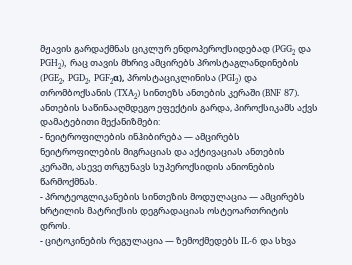მჟავის გარდაქმნას ციკლურ ენდოპეროქსიდებად (PGG₂ და PGH₂), რაც თავის მხრივ ამცირებს პროსტაგლანდინების (PGE₂, PGD₂, PGF₂α), პროსტაციკლინისა (PGI₂) და თრომბოქსანის (TXA₂) სინთეზს ანთების კერაში (BNF 87).
ანთების საწინააღმდეგო ეფექტის გარდა, პიროქსიკამს აქვს დამატებითი მექანიზმები:
- ნეიტროფილების ინჰიბირება — ამცირებს ნეიტროფილების მიგრაციას და აქტივაციას ანთების კერაში, ასევე თრგუნავს სუპეროქსიდის ანიონების წარმოქმნას.
- პროტეოგლიკანების სინთეზის მოდულაცია — ამცირებს ხრტილის მატრიქსის დეგრადაციას ოსტეოართრიტის დროს.
- ციტოკინების რეგულაცია — ზემოქმედებს IL-6 და სხვა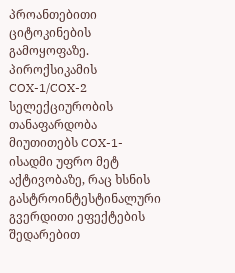პროანთებითი ციტოკინების გამოყოფაზე.
პიროქსიკამის COX-1/COX-2 სელექციურობის თანაფარდობა მიუთითებს COX-1-ისადმი უფრო მეტ აქტივობაზე, რაც ხსნის გასტროინტესტინალური გვერდითი ეფექტების შედარებით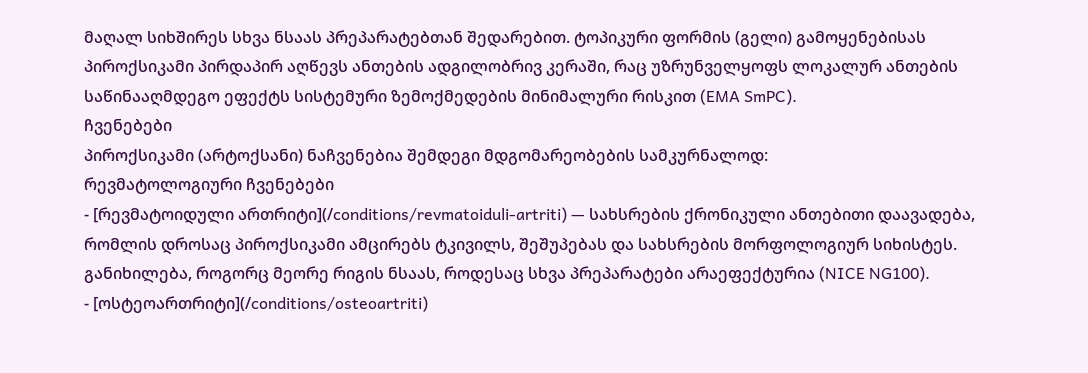მაღალ სიხშირეს სხვა ნსაას პრეპარატებთან შედარებით. ტოპიკური ფორმის (გელი) გამოყენებისას პიროქსიკამი პირდაპირ აღწევს ანთების ადგილობრივ კერაში, რაც უზრუნველყოფს ლოკალურ ანთების საწინააღმდეგო ეფექტს სისტემური ზემოქმედების მინიმალური რისკით (EMA SmPC).
ჩვენებები
პიროქსიკამი (არტოქსანი) ნაჩვენებია შემდეგი მდგომარეობების სამკურნალოდ:
რევმატოლოგიური ჩვენებები
- [რევმატოიდული ართრიტი](/conditions/revmatoiduli-artriti) — სახსრების ქრონიკული ანთებითი დაავადება, რომლის დროსაც პიროქსიკამი ამცირებს ტკივილს, შეშუპებას და სახსრების მორფოლოგიურ სიხისტეს. განიხილება, როგორც მეორე რიგის ნსაას, როდესაც სხვა პრეპარატები არაეფექტურია (NICE NG100).
- [ოსტეოართრიტი](/conditions/osteoartriti)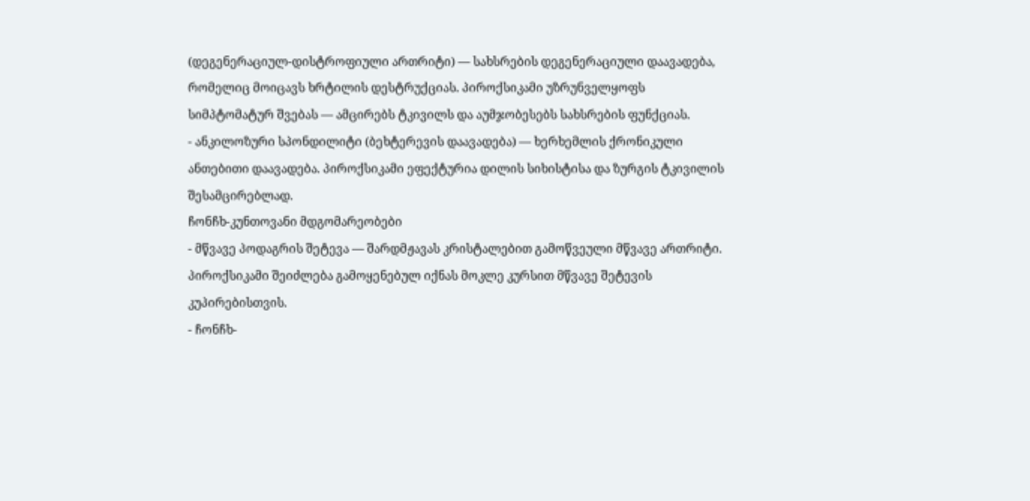(დეგენერაციულ-დისტროფიული ართრიტი) — სახსრების დეგენერაციული დაავადება, რომელიც მოიცავს ხრტილის დესტრუქციას. პიროქსიკამი უზრუნველყოფს სიმპტომატურ შვებას — ამცირებს ტკივილს და აუმჯობესებს სახსრების ფუნქციას.
- ანკილოზური სპონდილიტი (ბეხტერევის დაავადება) — ხერხემლის ქრონიკული ანთებითი დაავადება. პიროქსიკამი ეფექტურია დილის სიხისტისა და ზურგის ტკივილის შესამცირებლად.
ჩონჩხ-კუნთოვანი მდგომარეობები
- მწვავე პოდაგრის შეტევა — შარდმჟავას კრისტალებით გამოწვეული მწვავე ართრიტი. პიროქსიკამი შეიძლება გამოყენებულ იქნას მოკლე კურსით მწვავე შეტევის კუპირებისთვის.
- ჩონჩხ-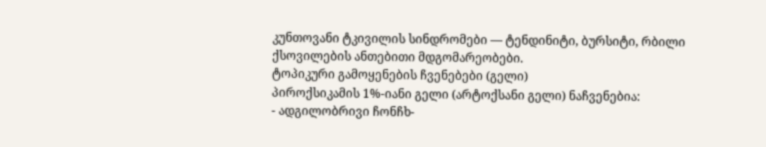კუნთოვანი ტკივილის სინდრომები — ტენდინიტი, ბურსიტი, რბილი ქსოვილების ანთებითი მდგომარეობები.
ტოპიკური გამოყენების ჩვენებები (გელი)
პიროქსიკამის 1%-იანი გელი (არტოქსანი გელი) ნაჩვენებია:
- ადგილობრივი ჩონჩხ-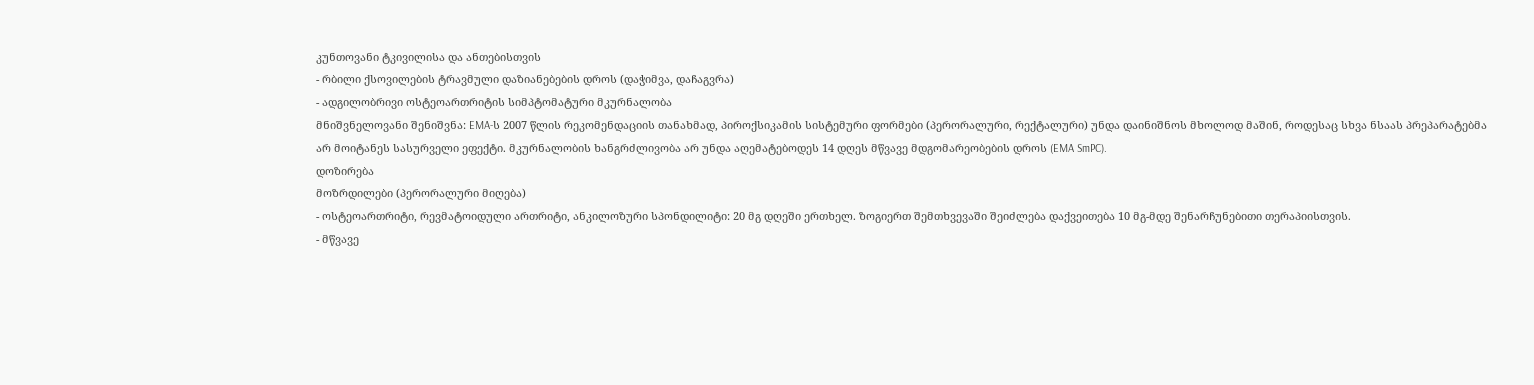კუნთოვანი ტკივილისა და ანთებისთვის
- რბილი ქსოვილების ტრავმული დაზიანებების დროს (დაჭიმვა, დაჩაგვრა)
- ადგილობრივი ოსტეოართრიტის სიმპტომატური მკურნალობა
მნიშვნელოვანი შენიშვნა: EMA-ს 2007 წლის რეკომენდაციის თანახმად, პიროქსიკამის სისტემური ფორმები (პერორალური, რექტალური) უნდა დაინიშნოს მხოლოდ მაშინ, როდესაც სხვა ნსაას პრეპარატებმა არ მოიტანეს სასურველი ეფექტი. მკურნალობის ხანგრძლივობა არ უნდა აღემატებოდეს 14 დღეს მწვავე მდგომარეობების დროს (EMA SmPC).
დოზირება
მოზრდილები (პერორალური მიღება)
- ოსტეოართრიტი, რევმატოიდული ართრიტი, ანკილოზური სპონდილიტი: 20 მგ დღეში ერთხელ. ზოგიერთ შემთხვევაში შეიძლება დაქვეითება 10 მგ-მდე შენარჩუნებითი თერაპიისთვის.
- მწვავე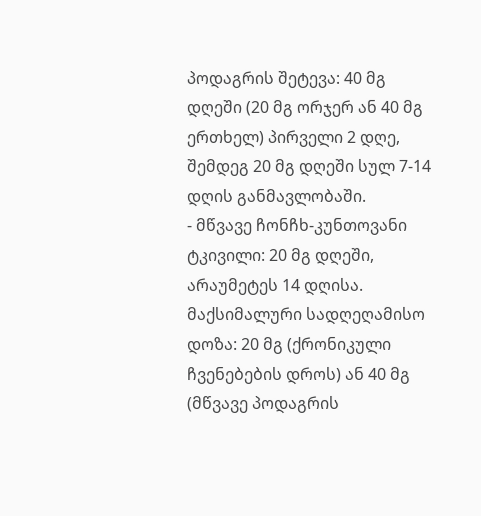პოდაგრის შეტევა: 40 მგ დღეში (20 მგ ორჯერ ან 40 მგ ერთხელ) პირველი 2 დღე, შემდეგ 20 მგ დღეში სულ 7-14 დღის განმავლობაში.
- მწვავე ჩონჩხ-კუნთოვანი ტკივილი: 20 მგ დღეში, არაუმეტეს 14 დღისა.
მაქსიმალური სადღეღამისო დოზა: 20 მგ (ქრონიკული ჩვენებების დროს) ან 40 მგ (მწვავე პოდაგრის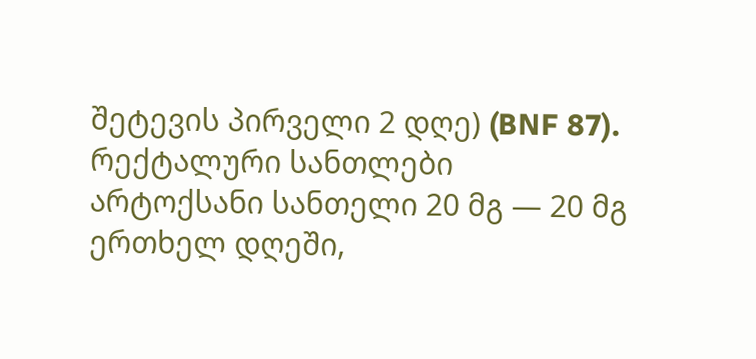შეტევის პირველი 2 დღე) (BNF 87).
რექტალური სანთლები
არტოქსანი სანთელი 20 მგ — 20 მგ ერთხელ დღეში,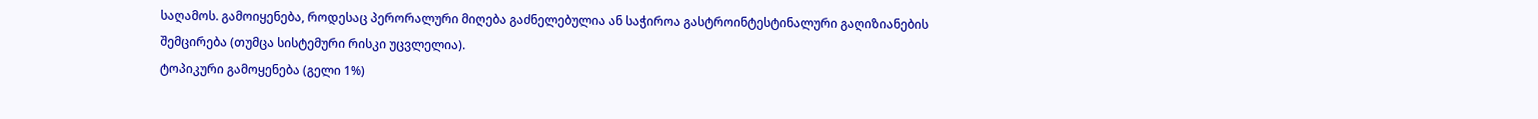საღამოს. გამოიყენება, როდესაც პერორალური მიღება გაძნელებულია ან საჭიროა გასტროინტესტინალური გაღიზიანების შემცირება (თუმცა სისტემური რისკი უცვლელია).
ტოპიკური გამოყენება (გელი 1%)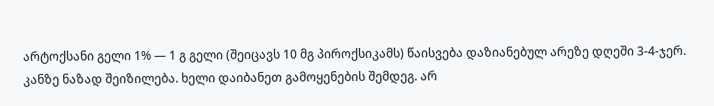არტოქსანი გელი 1% — 1 გ გელი (შეიცავს 10 მგ პიროქსიკამს) წაისვება დაზიანებულ არეზე დღეში 3-4-ჯერ. კანზე ნაზად შეიზილება. ხელი დაიბანეთ გამოყენების შემდეგ. არ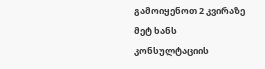გამოიყენოთ 2 კვირაზე მეტ ხანს კონსულტაციის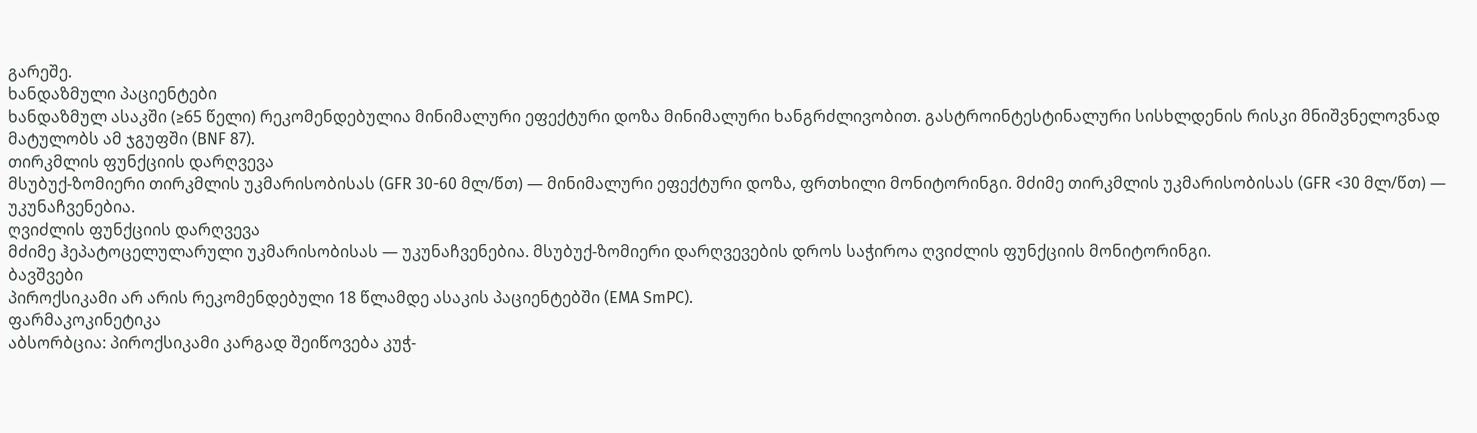გარეშე.
ხანდაზმული პაციენტები
ხანდაზმულ ასაკში (≥65 წელი) რეკომენდებულია მინიმალური ეფექტური დოზა მინიმალური ხანგრძლივობით. გასტროინტესტინალური სისხლდენის რისკი მნიშვნელოვნად მატულობს ამ ჯგუფში (BNF 87).
თირკმლის ფუნქციის დარღვევა
მსუბუქ-ზომიერი თირკმლის უკმარისობისას (GFR 30-60 მლ/წთ) — მინიმალური ეფექტური დოზა, ფრთხილი მონიტორინგი. მძიმე თირკმლის უკმარისობისას (GFR <30 მლ/წთ) — უკუნაჩვენებია.
ღვიძლის ფუნქციის დარღვევა
მძიმე ჰეპატოცელულარული უკმარისობისას — უკუნაჩვენებია. მსუბუქ-ზომიერი დარღვევების დროს საჭიროა ღვიძლის ფუნქციის მონიტორინგი.
ბავშვები
პიროქსიკამი არ არის რეკომენდებული 18 წლამდე ასაკის პაციენტებში (EMA SmPC).
ფარმაკოკინეტიკა
აბსორბცია: პიროქსიკამი კარგად შეიწოვება კუჭ-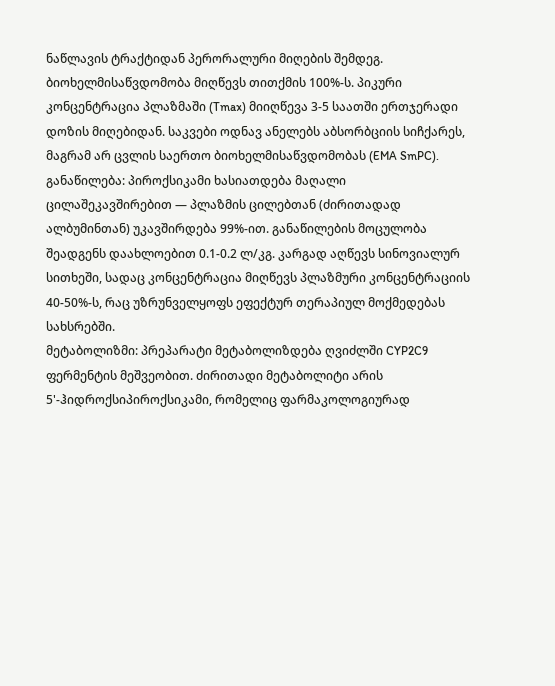ნაწლავის ტრაქტიდან პერორალური მიღების შემდეგ. ბიოხელმისაწვდომობა მიღწევს თითქმის 100%-ს. პიკური კონცენტრაცია პლაზმაში (Tmax) მიიღწევა 3-5 საათში ერთჯერადი დოზის მიღებიდან. საკვები ოდნავ ანელებს აბსორბციის სიჩქარეს, მაგრამ არ ცვლის საერთო ბიოხელმისაწვდომობას (EMA SmPC).
განაწილება: პიროქსიკამი ხასიათდება მაღალი ცილაშეკავშირებით — პლაზმის ცილებთან (ძირითადად ალბუმინთან) უკავშირდება 99%-ით. განაწილების მოცულობა შეადგენს დაახლოებით 0.1-0.2 ლ/კგ. კარგად აღწევს სინოვიალურ სითხეში, სადაც კონცენტრაცია მიღწევს პლაზმური კონცენტრაციის 40-50%-ს, რაც უზრუნველყოფს ეფექტურ თერაპიულ მოქმედებას სახსრებში.
მეტაბოლიზმი: პრეპარატი მეტაბოლიზდება ღვიძლში CYP2C9 ფერმენტის მეშვეობით. ძირითადი მეტაბოლიტი არის 5'-ჰიდროქსიპიროქსიკამი, რომელიც ფარმაკოლოგიურად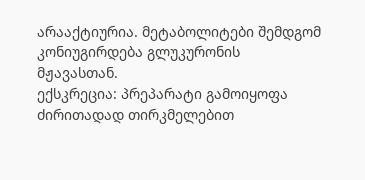არააქტიურია. მეტაბოლიტები შემდგომ კონიუგირდება გლუკურონის მჟავასთან.
ექსკრეცია: პრეპარატი გამოიყოფა ძირითადად თირკმელებით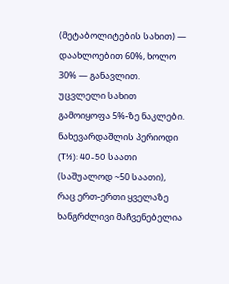(მეტაბოლიტების სახით) — დაახლოებით 60%, ხოლო 30% — განავლით. უცვლელი სახით გამოიყოფა 5%-ზე ნაკლები.
ნახევარდაშლის პერიოდი (T½): 40-50 საათი (საშუალოდ ~50 საათი), რაც ერთ-ერთი ყველაზე ხანგრძლივი მაჩვენებელია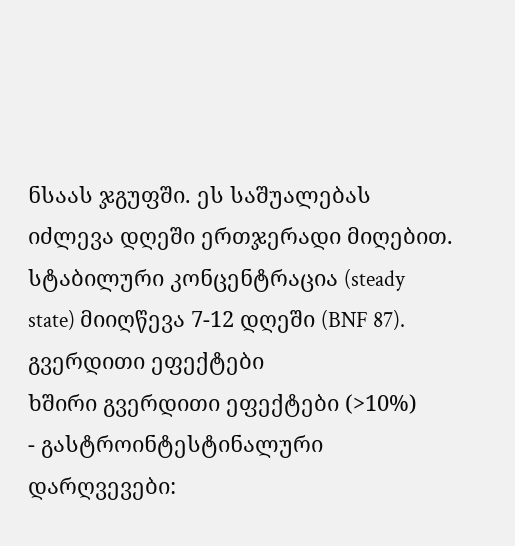ნსაას ჯგუფში. ეს საშუალებას იძლევა დღეში ერთჯერადი მიღებით. სტაბილური კონცენტრაცია (steady state) მიიღწევა 7-12 დღეში (BNF 87).
გვერდითი ეფექტები
ხშირი გვერდითი ეფექტები (>10%)
- გასტროინტესტინალური დარღვევები: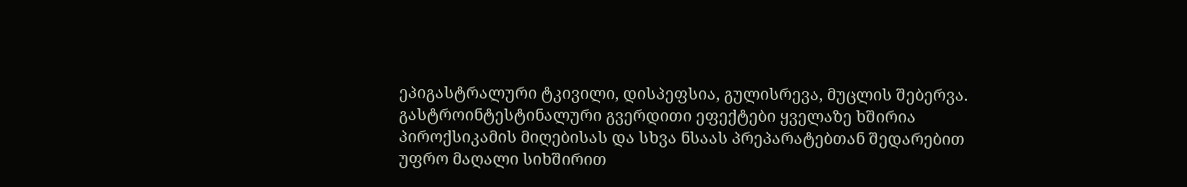ეპიგასტრალური ტკივილი, დისპეფსია, გულისრევა, მუცლის შებერვა. გასტროინტესტინალური გვერდითი ეფექტები ყველაზე ხშირია პიროქსიკამის მიღებისას და სხვა ნსაას პრეპარატებთან შედარებით უფრო მაღალი სიხშირით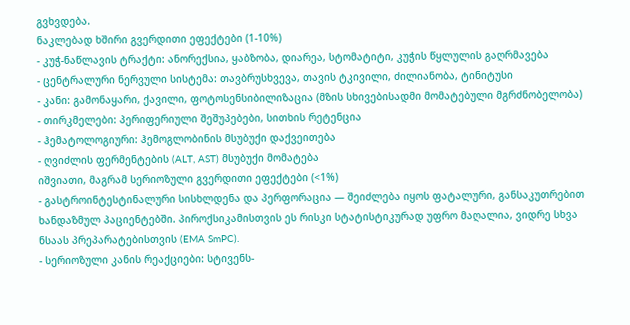გვხვდება.
ნაკლებად ხშირი გვერდითი ეფექტები (1-10%)
- კუჭ-ნაწლავის ტრაქტი: ანორექსია, ყაბზობა, დიარეა, სტომატიტი, კუჭის წყლულის გაღრმავება
- ცენტრალური ნერვული სისტემა: თავბრუსხვევა, თავის ტკივილი, ძილიანობა, ტინიტუსი
- კანი: გამონაყარი, ქავილი, ფოტოსენსიბილიზაცია (მზის სხივებისადმი მომატებული მგრძნობელობა)
- თირკმელები: პერიფერიული შეშუპებები, სითხის რეტენცია
- ჰემატოლოგიური: ჰემოგლობინის მსუბუქი დაქვეითება
- ღვიძლის ფერმენტების (ALT, AST) მსუბუქი მომატება
იშვიათი, მაგრამ სერიოზული გვერდითი ეფექტები (<1%)
- გასტროინტესტინალური სისხლდენა და პერფორაცია — შეიძლება იყოს ფატალური, განსაკუთრებით ხანდაზმულ პაციენტებში. პიროქსიკამისთვის ეს რისკი სტატისტიკურად უფრო მაღალია, ვიდრე სხვა ნსაას პრეპარატებისთვის (EMA SmPC).
- სერიოზული კანის რეაქციები: სტივენს-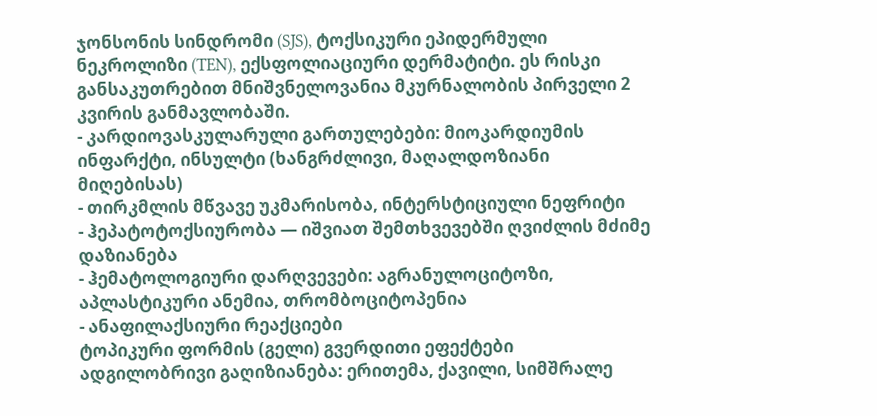ჯონსონის სინდრომი (SJS), ტოქსიკური ეპიდერმული ნეკროლიზი (TEN), ექსფოლიაციური დერმატიტი. ეს რისკი განსაკუთრებით მნიშვნელოვანია მკურნალობის პირველი 2 კვირის განმავლობაში.
- კარდიოვასკულარული გართულებები: მიოკარდიუმის ინფარქტი, ინსულტი (ხანგრძლივი, მაღალდოზიანი მიღებისას)
- თირკმლის მწვავე უკმარისობა, ინტერსტიციული ნეფრიტი
- ჰეპატოტოქსიურობა — იშვიათ შემთხვევებში ღვიძლის მძიმე დაზიანება
- ჰემატოლოგიური დარღვევები: აგრანულოციტოზი, აპლასტიკური ანემია, თრომბოციტოპენია
- ანაფილაქსიური რეაქციები
ტოპიკური ფორმის (გელი) გვერდითი ეფექტები
ადგილობრივი გაღიზიანება: ერითემა, ქავილი, სიმშრალე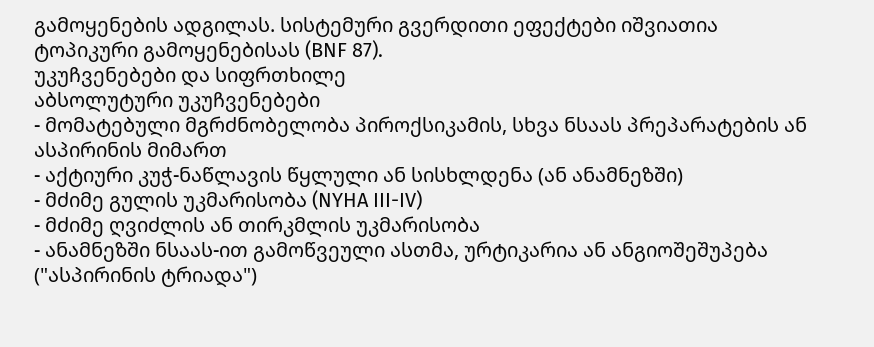გამოყენების ადგილას. სისტემური გვერდითი ეფექტები იშვიათია ტოპიკური გამოყენებისას (BNF 87).
უკუჩვენებები და სიფრთხილე
აბსოლუტური უკუჩვენებები
- მომატებული მგრძნობელობა პიროქსიკამის, სხვა ნსაას პრეპარატების ან ასპირინის მიმართ
- აქტიური კუჭ-ნაწლავის წყლული ან სისხლდენა (ან ანამნეზში)
- მძიმე გულის უკმარისობა (NYHA III-IV)
- მძიმე ღვიძლის ან თირკმლის უკმარისობა
- ანამნეზში ნსაას-ით გამოწვეული ასთმა, ურტიკარია ან ანგიოშეშუპება ("ასპირინის ტრიადა")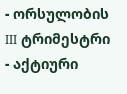- ორსულობის III ტრიმესტრი
- აქტიური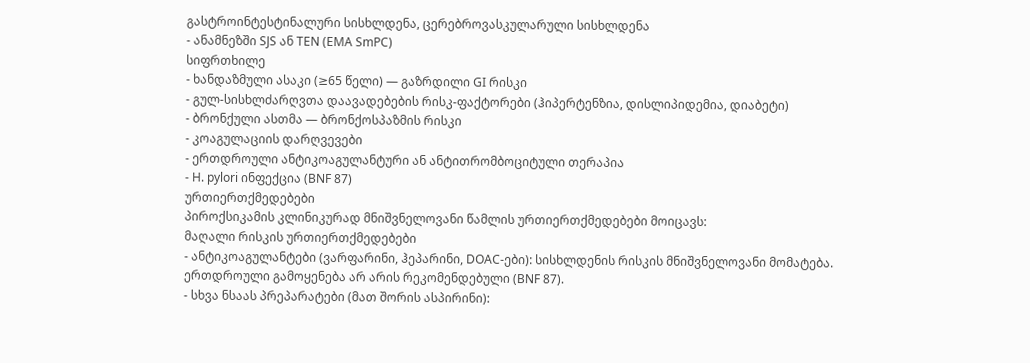გასტროინტესტინალური სისხლდენა, ცერებროვასკულარული სისხლდენა
- ანამნეზში SJS ან TEN (EMA SmPC)
სიფრთხილე
- ხანდაზმული ასაკი (≥65 წელი) — გაზრდილი GI რისკი
- გულ-სისხლძარღვთა დაავადებების რისკ-ფაქტორები (ჰიპერტენზია, დისლიპიდემია, დიაბეტი)
- ბრონქული ასთმა — ბრონქოსპაზმის რისკი
- კოაგულაციის დარღვევები
- ერთდროული ანტიკოაგულანტური ან ანტითრომბოციტული თერაპია
- H. pylori ინფექცია (BNF 87)
ურთიერთქმედებები
პიროქსიკამის კლინიკურად მნიშვნელოვანი წამლის ურთიერთქმედებები მოიცავს:
მაღალი რისკის ურთიერთქმედებები
- ანტიკოაგულანტები (ვარფარინი, ჰეპარინი, DOAC-ები): სისხლდენის რისკის მნიშვნელოვანი მომატება. ერთდროული გამოყენება არ არის რეკომენდებული (BNF 87).
- სხვა ნსაას პრეპარატები (მათ შორის ასპირინი):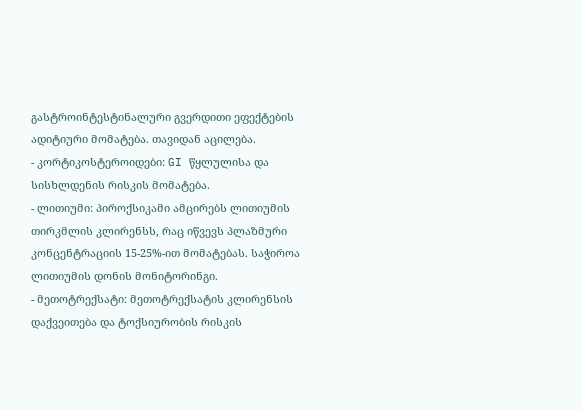გასტროინტესტინალური გვერდითი ეფექტების ადიტიური მომატება. თავიდან აცილება.
- კორტიკოსტეროიდები: GI წყლულისა და სისხლდენის რისკის მომატება.
- ლითიუმი: პიროქსიკამი ამცირებს ლითიუმის თირკმლის კლირენსს, რაც იწვევს პლაზმური კონცენტრაციის 15-25%-ით მომატებას. საჭიროა ლითიუმის დონის მონიტორინგი.
- მეთოტრექსატი: მეთოტრექსატის კლირენსის დაქვეითება და ტოქსიურობის რისკის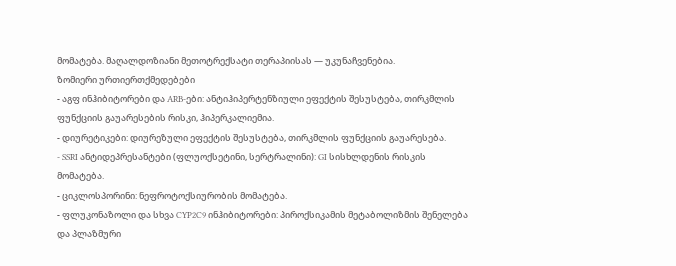მომატება. მაღალდოზიანი მეთოტრექსატი თერაპიისას — უკუნაჩვენებია.
ზომიერი ურთიერთქმედებები
- აგფ ინჰიბიტორები და ARB-ები: ანტიჰიპერტენზიული ეფექტის შესუსტება, თირკმლის ფუნქციის გაუარესების რისკი, ჰიპერკალიემია.
- დიურეტიკები: დიურეზული ეფექტის შესუსტება, თირკმლის ფუნქციის გაუარესება.
- SSRI ანტიდეპრესანტები (ფლუოქსეტინი, სერტრალინი): GI სისხლდენის რისკის მომატება.
- ციკლოსპორინი: ნეფროტოქსიურობის მომატება.
- ფლუკონაზოლი და სხვა CYP2C9 ინჰიბიტორები: პიროქსიკამის მეტაბოლიზმის შენელება და პლაზმური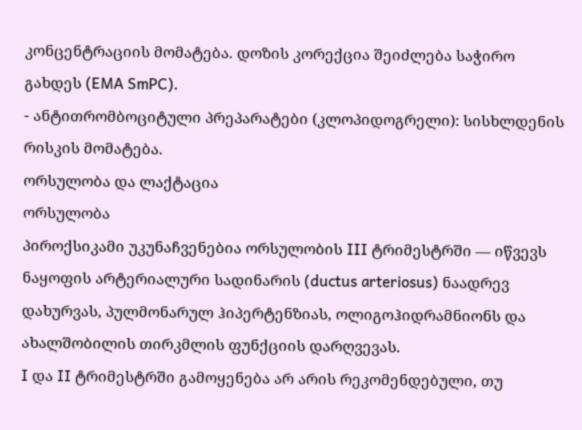კონცენტრაციის მომატება. დოზის კორექცია შეიძლება საჭირო გახდეს (EMA SmPC).
- ანტითრომბოციტული პრეპარატები (კლოპიდოგრელი): სისხლდენის რისკის მომატება.
ორსულობა და ლაქტაცია
ორსულობა
პიროქსიკამი უკუნაჩვენებია ორსულობის III ტრიმესტრში — იწვევს ნაყოფის არტერიალური სადინარის (ductus arteriosus) ნაადრევ დახურვას, პულმონარულ ჰიპერტენზიას, ოლიგოჰიდრამნიონს და ახალშობილის თირკმლის ფუნქციის დარღვევას.
I და II ტრიმესტრში გამოყენება არ არის რეკომენდებული, თუ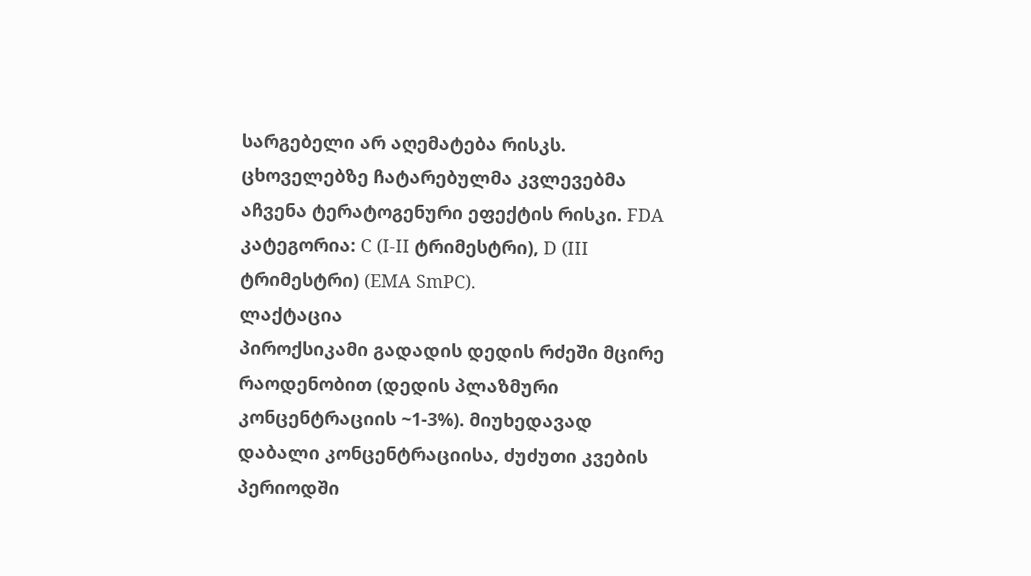სარგებელი არ აღემატება რისკს. ცხოველებზე ჩატარებულმა კვლევებმა აჩვენა ტერატოგენური ეფექტის რისკი. FDA კატეგორია: C (I-II ტრიმესტრი), D (III ტრიმესტრი) (EMA SmPC).
ლაქტაცია
პიროქსიკამი გადადის დედის რძეში მცირე რაოდენობით (დედის პლაზმური კონცენტრაციის ~1-3%). მიუხედავად დაბალი კონცენტრაციისა, ძუძუთი კვების პერიოდში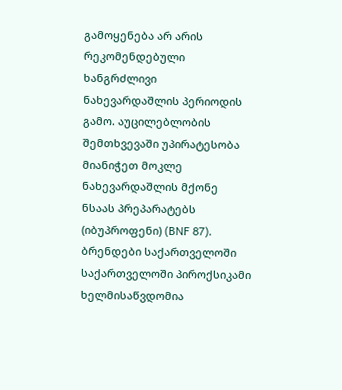გამოყენება არ არის რეკომენდებული ხანგრძლივი ნახევარდაშლის პერიოდის გამო. აუცილებლობის შემთხვევაში უპირატესობა მიანიჭეთ მოკლე ნახევარდაშლის მქონე ნსაას პრეპარატებს (იბუპროფენი) (BNF 87).
ბრენდები საქართველოში
საქართველოში პიროქსიკამი ხელმისაწვდომია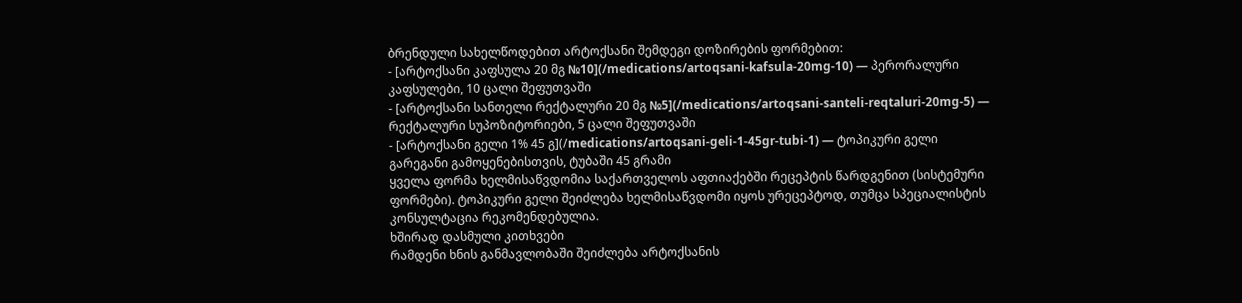ბრენდული სახელწოდებით არტოქსანი შემდეგი დოზირების ფორმებით:
- [არტოქსანი კაფსულა 20 მგ №10](/medications/artoqsani-kafsula-20mg-10) — პერორალური კაფსულები, 10 ცალი შეფუთვაში
- [არტოქსანი სანთელი რექტალური 20 მგ №5](/medications/artoqsani-santeli-reqtaluri-20mg-5) — რექტალური სუპოზიტორიები, 5 ცალი შეფუთვაში
- [არტოქსანი გელი 1% 45 გ](/medications/artoqsani-geli-1-45gr-tubi-1) — ტოპიკური გელი გარეგანი გამოყენებისთვის, ტუბაში 45 გრამი
ყველა ფორმა ხელმისაწვდომია საქართველოს აფთიაქებში რეცეპტის წარდგენით (სისტემური ფორმები). ტოპიკური გელი შეიძლება ხელმისაწვდომი იყოს ურეცეპტოდ, თუმცა სპეციალისტის კონსულტაცია რეკომენდებულია.
ხშირად დასმული კითხვები
რამდენი ხნის განმავლობაში შეიძლება არტოქსანის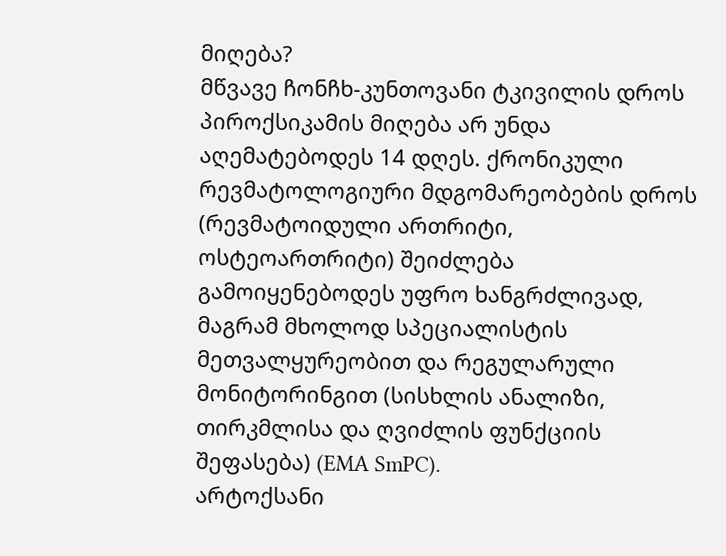მიღება?
მწვავე ჩონჩხ-კუნთოვანი ტკივილის დროს პიროქსიკამის მიღება არ უნდა აღემატებოდეს 14 დღეს. ქრონიკული რევმატოლოგიური მდგომარეობების დროს (რევმატოიდული ართრიტი, ოსტეოართრიტი) შეიძლება გამოიყენებოდეს უფრო ხანგრძლივად, მაგრამ მხოლოდ სპეციალისტის მეთვალყურეობით და რეგულარული მონიტორინგით (სისხლის ანალიზი, თირკმლისა და ღვიძლის ფუნქციის შეფასება) (EMA SmPC).
არტოქსანი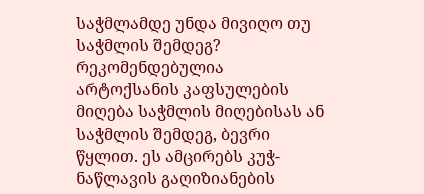საჭმლამდე უნდა მივიღო თუ საჭმლის შემდეგ?
რეკომენდებულია არტოქსანის კაფსულების მიღება საჭმლის მიღებისას ან საჭმლის შემდეგ, ბევრი წყლით. ეს ამცირებს კუჭ-ნაწლავის გაღიზიანების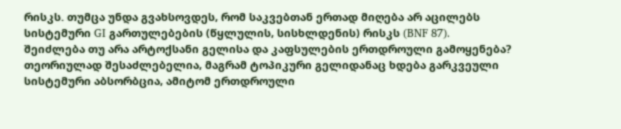რისკს. თუმცა უნდა გვახსოვდეს, რომ საკვებთან ერთად მიღება არ აცილებს სისტემური GI გართულებების (წყლულის, სისხლდენის) რისკს (BNF 87).
შეიძლება თუ არა არტოქსანი გელისა და კაფსულების ერთდროული გამოყენება?
თეორიულად შესაძლებელია, მაგრამ ტოპიკური გელიდანაც ხდება გარკვეული სისტემური აბსორბცია, ამიტომ ერთდროული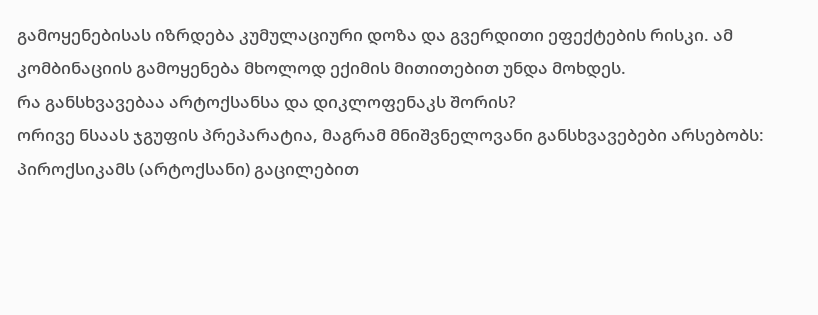გამოყენებისას იზრდება კუმულაციური დოზა და გვერდითი ეფექტების რისკი. ამ კომბინაციის გამოყენება მხოლოდ ექიმის მითითებით უნდა მოხდეს.
რა განსხვავებაა არტოქსანსა და დიკლოფენაკს შორის?
ორივე ნსაას ჯგუფის პრეპარატია, მაგრამ მნიშვნელოვანი განსხვავებები არსებობს: პიროქსიკამს (არტოქსანი) გაცილებით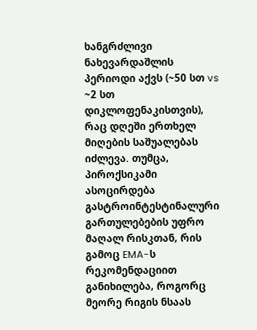ხანგრძლივი ნახევარდაშლის პერიოდი აქვს (~50 სთ vs ~2 სთ დიკლოფენაკისთვის), რაც დღეში ერთხელ მიღების საშუალებას იძლევა. თუმცა, პიროქსიკამი ასოცირდება გასტროინტესტინალური გართულებების უფრო მაღალ რისკთან, რის გამოც EMA-ს რეკომენდაციით განიხილება, როგორც მეორე რიგის ნსაას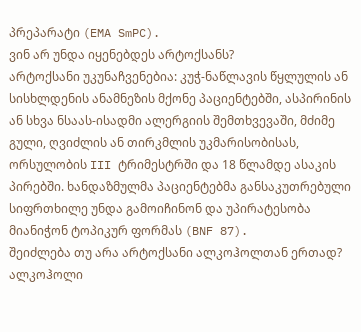პრეპარატი (EMA SmPC).
ვინ არ უნდა იყენებდეს არტოქსანს?
არტოქსანი უკუნაჩვენებია: კუჭ-ნაწლავის წყლულის ან სისხლდენის ანამნეზის მქონე პაციენტებში, ასპირინის ან სხვა ნსაას-ისადმი ალერგიის შემთხვევაში, მძიმე გული, ღვიძლის ან თირკმლის უკმარისობისას, ორსულობის III ტრიმესტრში და 18 წლამდე ასაკის პირებში. ხანდაზმულმა პაციენტებმა განსაკუთრებული სიფრთხილე უნდა გამოიჩინონ და უპირატესობა მიანიჭონ ტოპიკურ ფორმას (BNF 87).
შეიძლება თუ არა არტოქსანი ალკოჰოლთან ერთად?
ალკოჰოლი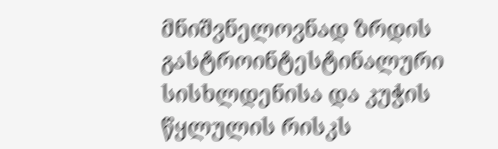მნიშვნელოვნად ზრდის გასტროინტესტინალური სისხლდენისა და კუჭის წყლულის რისკს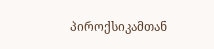პიროქსიკამთან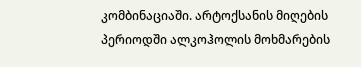კომბინაციაში. არტოქსანის მიღების პერიოდში ალკოჰოლის მოხმარების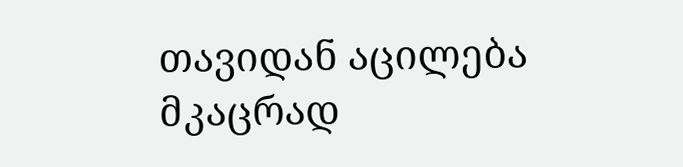თავიდან აცილება მკაცრად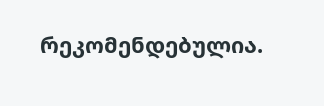რეკომენდებულია.